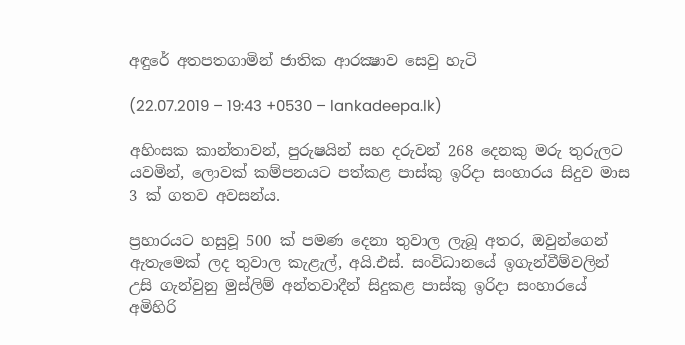අඳුරේ අතපතගාමින් ජාතික ආරක්‍ෂාව සෙවු හැටි

(22.07.2019 – 19:43 +0530 – lankadeepa.lk)

අහිංසක කාන්තාවන්, පුරුෂයින් සහ දරුවන් 268 දෙනකු මරු තුරුලට යවමින්, ලොවක් කම්පනයට පත්කළ පාස්කු ඉරිදා සංහාරය සිදුව මාස 3 ක් ගතව අවසන්ය.

ප්‍රහාරයට හසුවූ 500 ක් පමණ දෙනා තුවාල ලැබූ අතර, ඔවුන්ගෙන් ඇතැමෙක් ලද තුවාල කැළැල්, අයි.එස්. සංවිධානයේ ඉගැන්වීම්වලින් උසි ගැන්වුනු මුස්ලිම් අන්තවාදීන් සිදුකළ පාස්කු ඉරිදා සංහාරයේ අමිහිරි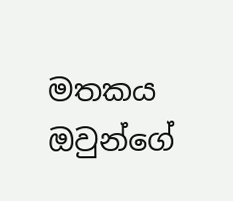මතකය ඔවුන්ගේ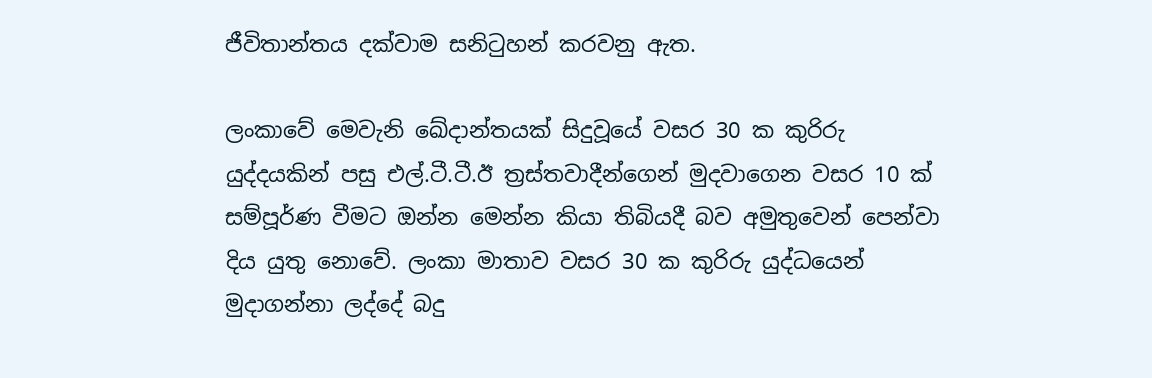ජීවිතාන්තය දක්වාම සනිටුහන් කරවනු ඇත.

ලංකාවේ මෙවැනි ඛේදාන්තයක් සිදුවූයේ වසර 30 ක කුරිරු යුද්දයකින් පසු එල්.ටී.ටී.ඊ ත්‍රස්තවාදීන්ගෙන් මුදවාගෙන වසර 10 ක් සම්පූර්ණ වීමට ඔන්න මෙන්න කියා තිබියදී බව අමුතුවෙන් පෙන්වා දිය යුතු නොවේ. ලංකා මාතාව වසර 30 ක කුරිරු යුද්ධයෙන් මුදාගන්නා ලද්දේ බදු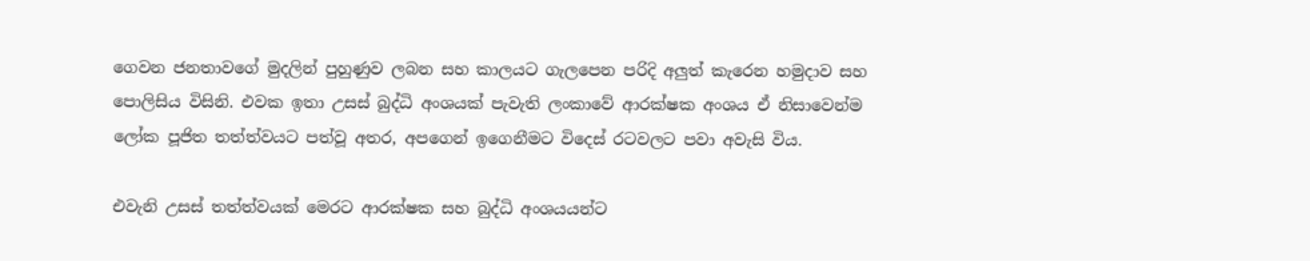ගෙවන ජනතාවගේ මුදලින් පුහුණුව ලබන සහ කාලයට ගැලපෙන පරිදි අලුත් කැරෙන හමුදාව සහ පොලිසිය විසිනි. එවක ඉතා උසස් බුද්ධි අංශයක් පැවැති ලංකාවේ ආරක්ෂක අංශය ඒ නිසාවෙන්ම ලෝක පූජිත තත්ත්වයට පත්වූ අතර, අපගෙන් ඉගෙනීමට විදෙස් රටවලට පවා අවැසි විය.

එවැනි උසස් තත්ත්වයක් මෙරට ආරක්ෂක සහ බුද්ධි අංශයයන්ට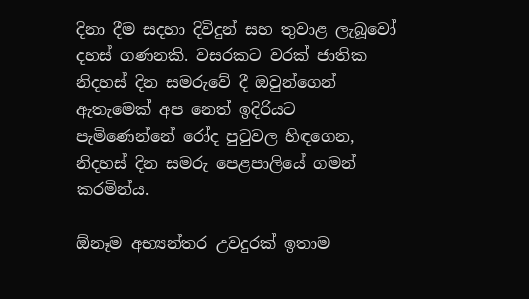දිනා දීම සදහා දිවිදුන් සහ තුවාළ ලැබූවෝ දහස් ගණනකි. වසරකට වරක් ජාතික නිදහස් දින සමරුවේ දී ඔවුන්ගෙන් ඇතැමෙක් අප නෙත් ඉදිරියට පැමිණෙන්නේ රෝද පුටුවල හිඳගෙන, නිදහස් දින සමරු පෙළපාලියේ ගමන් කරමින්ය.

ඕනෑම අභ්‍යන්තර උවදුරක් ඉතාම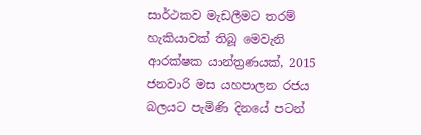සාර්ථකව මැඩලීමට තරම් හැකියාවක් තිබූ මෙවැනි ආරක්ෂක යාන්ත්‍රණයක්, 2015 ජනවාරි මස යහපාලන රජය බලයට පැමිණි දිනයේ පටන්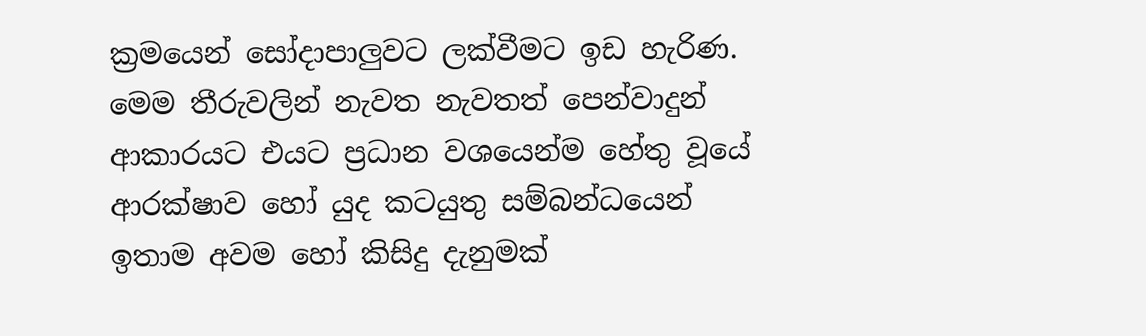ක්‍රමයෙන් සෝදාපාලුවට ලක්වීමට ඉඩ හැරිණ. මෙම තීරුවලින් නැවත නැවතත් පෙන්වාදුන් ආකාරයට එයට ප්‍රධාන වශයෙන්ම හේතු වූයේ ආරක්ෂාව හෝ යුද කටයුතු සම්බන්ධයෙන් ඉතාම අවම හෝ කිසිදු දැනුමක්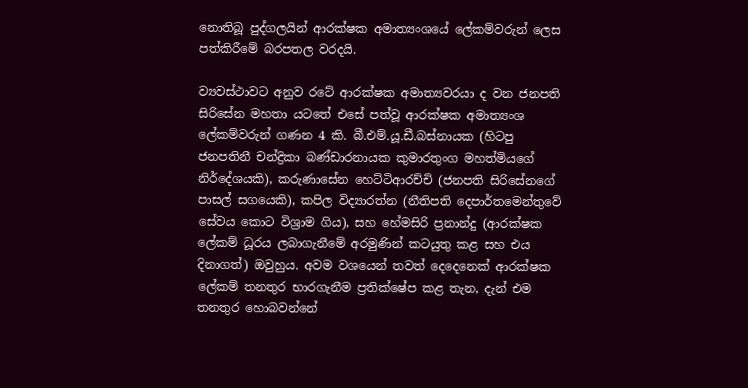නොතිබූ පුද්ගලයින් ආරක්ෂක අමාත්‍යංශයේ ලේකම්වරුන් ලෙස පත්කිරීමේ බරපතල වරදයි.

ව්‍යවස්ථාවට අනුව රටේ ආරක්ෂක අමාත්‍යවරයා ද වන ජනපති සිරිසේන මහතා යටතේ එසේ පත්වූ ආරක්ෂක අමාත්‍යංශ ලේකම්වරුන් ගණන 4 කි. බී.එම්.යූ.ඩී.බස්නායක (හිටපු ජනපතිනී චන්ද්‍රිකා බණ්ඩාරනායක කුමාරතුංග මහත්මියගේ නිර්දේශයකි), කරුණාසේන හෙට්ටිආරච්චි (ජනපති සිරිසේනගේ පාසල් සගයෙකි), කපිල විද්‍යාරත්න (නීතිපති දෙපාර්තමෙන්තුවේ සේවය කොට විශ්‍රාම ගිය), සහ හේමසිරි ප්‍රනාන්දු (ආරක්ෂක ලේකම් ධූරය ලබාගැනීමේ අරමුණින් කටයුතු කළ සහ එය දිනාගත්) ඔවුහුය. අවම වශයෙන් තවත් දෙදෙනෙක් ආරක්ෂක ලේකම් තනතුර භාරගැනීම ප්‍රතික්ෂේප කළ තැන, දැන් එම තනතුර හොබවන්නේ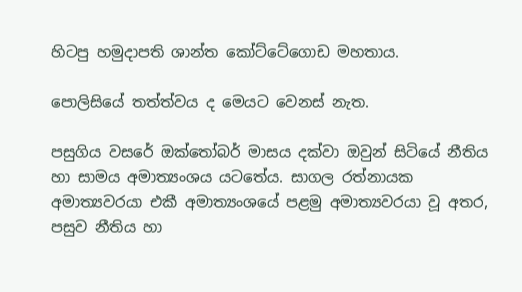හිටපු හමුදාපති ශාන්ත කෝට්ටේගොඩ මහතාය.

පොලිසියේ තත්ත්වය ද මෙයට වෙනස් නැත.

පසුගිය වසරේ ඔක්තෝබර් මාසය දක්වා ඔවුන් සිටියේ නීතිය හා සාමය අමාත්‍යංශය යටතේය. සාගල රත්නායක අමාත්‍යවරයා එකී අමාත්‍යංශයේ පළමු අමාත්‍යවරයා වූ අතර, පසුව නීතිය හා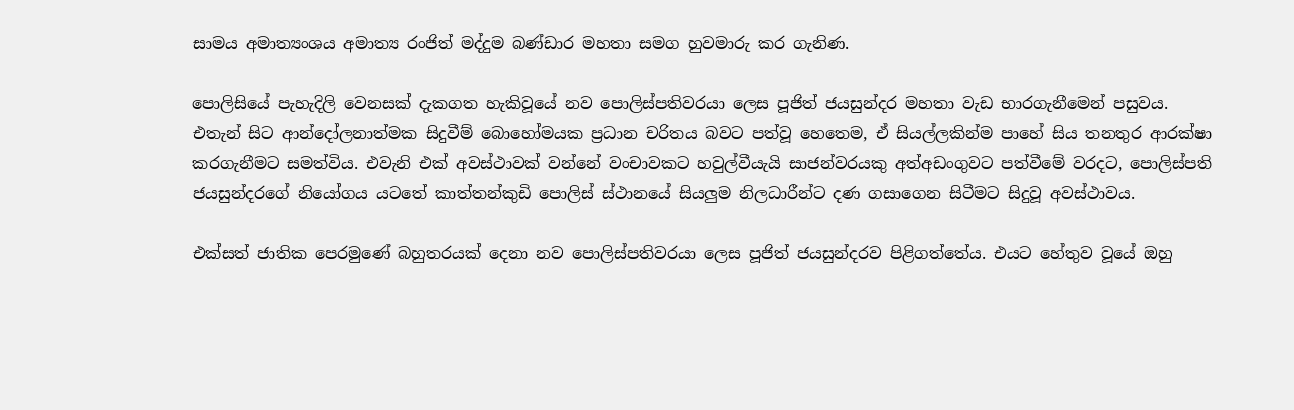සාමය අමාත්‍යංශය අමාත්‍ය රංජිත් මද්දුම බණ්ඩාර මහතා සමග හුවමාරු කර ගැනිණ.

පොලිසියේ පැහැදිලි වෙනසක් දැකගත හැකිවූයේ නව පොලිස්පතිවරයා ලෙස පූජිත් ජයසුන්දර මහතා වැඩ භාරගැනීමෙන් පසුවය. එතැන් සිට ආන්දෝලනාත්මක සිදුවීම් බොහෝමයක ප්‍රධාන චරිතය බවට පත්වූ හෙතෙම, ඒ සියල්ලකින්ම පාහේ සිය තනතුර ආරක්ෂා කරගැනීමට සමත්විය. එවැනි එක් අවස්ථාවක් වන්නේ වංචාවකට හවුල්වීයැයි සාජන්වරයකු අත්අඩංගුවට පත්වීමේ වරදට, පොලිස්පති ජයසුන්දරගේ නියෝගය යටතේ කාත්තන්කුඩි පොලිස් ස්ථානයේ සියලුම නිලධාරීන්ට දණ ගසාගෙන සිටීමට සිදුවූ අවස්ථාවය.

එක්සත් ජාතික පෙරමුණේ බහුතරයක් දෙනා නව පොලිස්පතිවරයා ලෙස පූජිත් ජයසුන්දරව පිළිගත්තේය. එයට හේතුව වූයේ ඔහු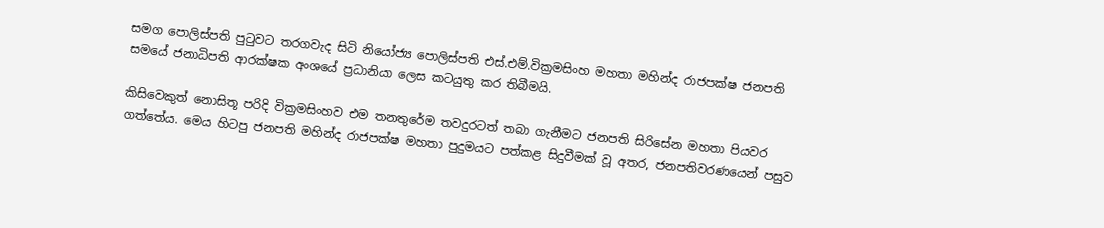සමග පොලිස්පති පුටුවට තරගවැද සිටි නියෝජ්‍ය පොලිස්පති එස්.එම්.වික්‍රමසිංහ මහතා මහින්ද රාජපක්ෂ ජනපති සමයේ ජනාධිපති ආරක්ෂක අංශයේ ප්‍රධානියා ලෙස කටයුතු කර තිබීමයි.

කිසිවෙකුත් නොසිතූ පරිදි වික්‍රමසිංහව එම තනතුරේම තවදුරටත් තබා ගැනීමට ජනපති සිරිසේන මහතා පියවර ගත්තේය. මෙය හිටපු ජනපති මහින්ද රාජපක්ෂ මහතා පුදුමයට පත්කළ සිදුවීමක් වූ අතර, ජනපතිවරණයෙන් පසුව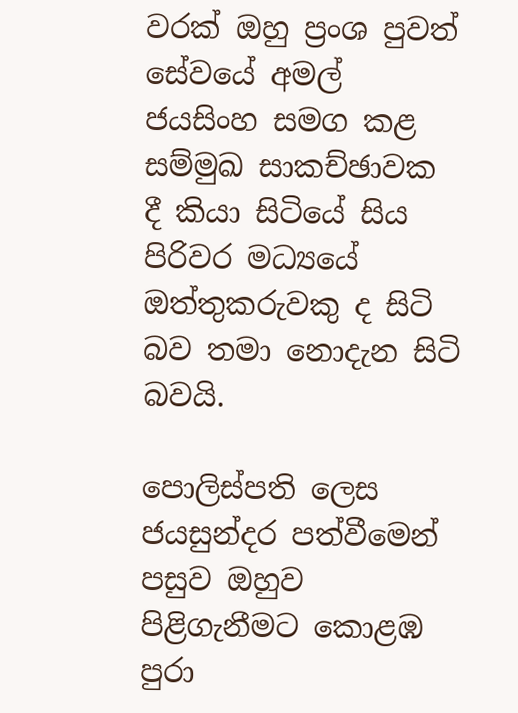වරක් ඔහු ප්‍රංශ පුවත් සේවයේ අමල් ජයසිංහ සමග කළ සම්මුඛ සාකච්ඡාවක දී කියා සිටියේ සිය පිරිවර මධ්‍යයේ ඔත්තුකරුවකු ද සිටි බව තමා නොදැන සිටි බවයි.

පොලිස්පති ලෙස ජයසුන්දර පත්වීමෙන් පසුව ඔහුව පිළිගැනීමට කොළඹ පුරා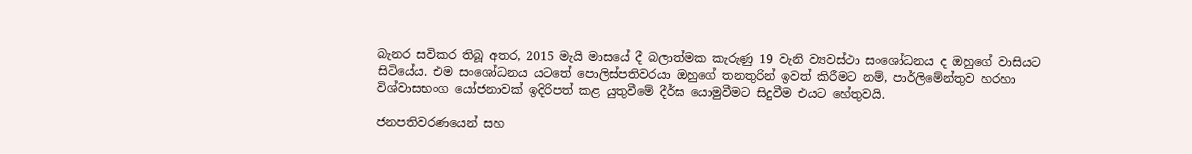බැනර සවිකර තිබූ අතර, 2015 මැයි මාසයේ දී බලාත්මක කැරුණු 19 වැනි ව්‍යවස්ථා සංශෝධනය ද ඔහුගේ වාසියට සිටියේය. එම සංශෝධනය යටතේ පොලිස්පතිවරයා ඔහුගේ තනතුරින් ඉවත් කිරීමට නම්, පාර්ලිමේන්තුව හරහා විශ්වාසභංග යෝජනාවක් ඉදිරිපත් කළ යුතුවීමේ දීර්ඝ යොමුවීමට සිදුවීම එයට හේතුවයි.

ජනපතිවරණයෙන් සහ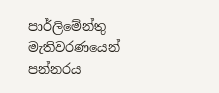පාර්ලිමේන්තු මැතිවරණයෙන් පන්නරය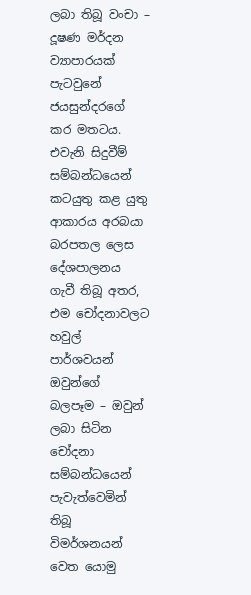ලබා තිබූ වංචා – දූෂණ මර්දන ව්‍යාපාරයක් පැටවුනේ ජයසුන්දරගේ කර මතටය. එවැනි සිදුවීම් සම්බන්ධයෙන් කටයුතු කළ යුතු ආකාරය අරබයා බරපතල ලෙස දේශපාලනය ගැවී තිබූ අතර, එම චෝදනාවලට හවුල් පාර්ශවයන් ඔවුන්ගේ බලපෑම – ඔවුන් ලබා සිටින චෝදනා සම්බන්ධයෙන් පැවැත්වෙමින් තිබූ විමර්ශනයන් වෙත යොමු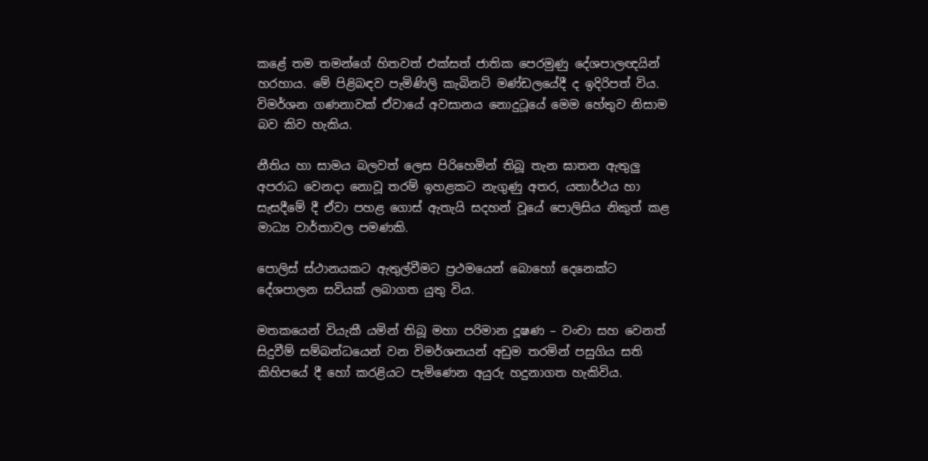කළේ තම තමන්ගේ හිතවත් එක්සත් ජාතික පෙරමුණු දේශපාලඥයින් හරහාය. මේ පිළිබඳව පැමිණිලි කැබිනට් මණ්ඩලයේදී ද ඉදිරිපත් විය. විමර්ශන ගණනාවක් ඒවායේ අවසානය නොදුටූයේ මෙම හේතුව නිසාම බව කිව හැකිය.

නීතිය හා සාමය බලවත් ලෙස පිරිහෙමින් තිබූ තැන ඝාතන ඇතුලු අපරාධ වෙනදා නොවූ තරම් ඉහළකට නැගුණු අතර, යතාර්ථය හා සැසදීමේ දී ඒවා පහළ ගොස් ඇතැයි සදහන් වූයේ පොලිසිය නිකුත් කළ මාධ්‍ය වාර්තාවල පමණකි.

පොලිස් ස්ථානයකට ඇතුල්වීමට ප්‍රථමයෙන් බොහෝ දෙනෙක්ට දේශපාලන සවියක් ලබාගත යුතු විය.

මතකයෙන් වියැකී යමින් තිබූ මහා පරිමාන දූෂණ – වංචා සහ වෙනත් සිදුවීම් සම්බන්ධයෙන් වන විමර්ශනයන් අඩුම තරමින් පසුගිය සති කිහිපයේ දී හෝ කරළියට පැමිණෙන අයුරු හදුනාගත හැකිවිය.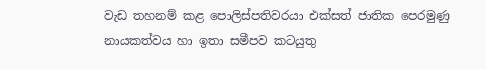වැඩ තහනම් කළ පොලිස්පතිවරයා එක්සත් ජාතික පෙරමුණු නායකත්වය හා ඉතා සමීපව කටයුතු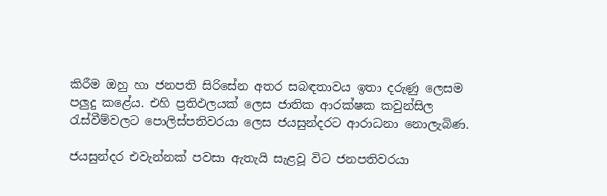කිරීම ඔහු හා ජනපති සිරිසේන අතර සබඳතාවය ඉතා දරුණු ලෙසම පලුදු කළේය. එහි ප්‍රතිඵලයක් ලෙස ජාතික ආරක්ෂක කවුන්සිල රැස්වීම්වලට පොලිස්පතිවරයා ලෙස ජයසුන්දරට ආරාධනා නොලැබිණ.

ජයසුන්දර එවැන්නක් පවසා ඇතැයි සැළවූ විට ජනපතිවරයා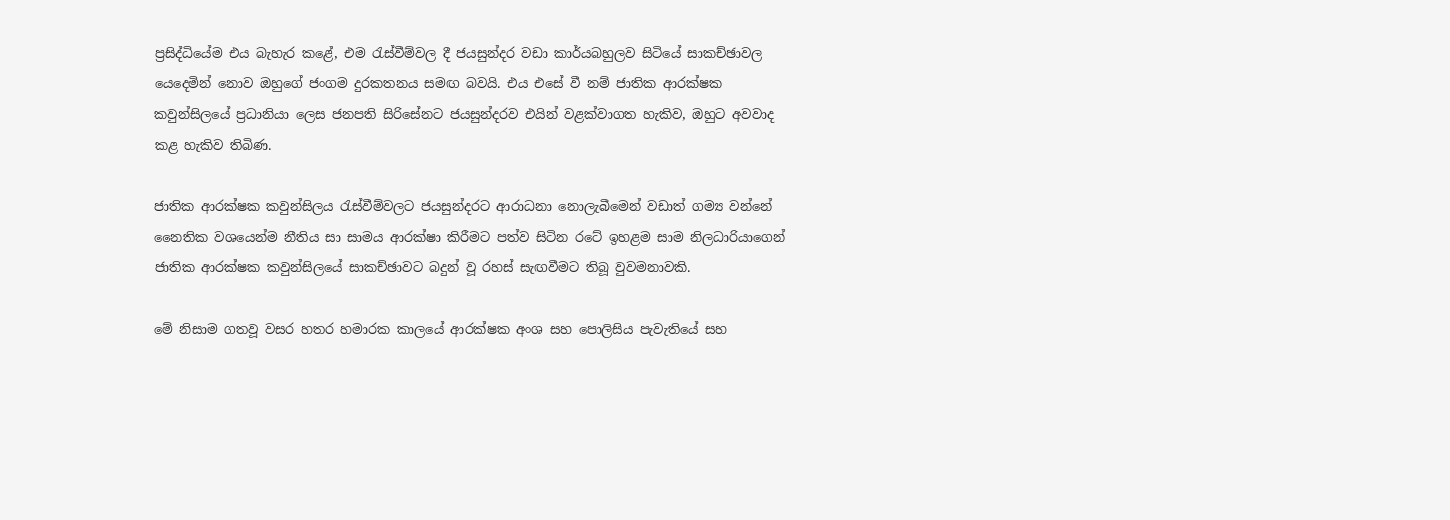ප්‍රසිද්ධියේම එය බැහැර කළේ, එම රැස්වීම්වල දී ජයසුන්දර වඩා කාර්යබහුලව සිටියේ සාකච්ඡාවල යෙදෙමින් නොව ඔහුගේ ජංගම දුරකතනය සමඟ බවයි. එය එසේ වී නම් ජාතික ආරක්ෂක කවුන්සිලයේ ප්‍රධානියා ලෙස ජනපති සිරිසේනට ජයසුන්දරව එයින් වළක්වාගත හැකිව, ඔහුට අවවාද කළ හැකිව තිබිණ.

ජාතික ආරක්ෂක කවුන්සිලය රැස්වීම්වලට ජයසුන්දරට ආරාධනා නොලැබීමෙන් වඩාත් ගම්‍ය වන්නේ නෛතික වශයෙන්ම නීතිය සා සාමය ආරක්ෂා කිරීමට පත්ව සිටින රටේ ඉහළම සාම නිලධාරියාගෙන් ජාතික ආරක්ෂක කවුන්සිලයේ සාකච්ඡාවට බදුන් වූ රහස් සැඟවීමට තිබූ වුවමනාවකි.

මේ නිසාම ගතවූ වසර හතර හමාරක කාලයේ ආරක්ෂක අංශ සහ පොලිසිය පැවැතියේ සහ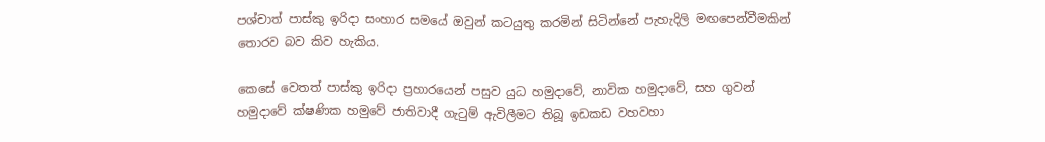පශ්චාත් පාස්කු ඉරිදා සංහාර සමයේ ඔවුන් කටයුතු කරමින් සිටින්නේ පැහැදිලි මඟපෙන්වීමකින් තොරව බව කිව හැකිය.

කෙසේ වෙතත් පාස්කු ඉරිදා ප්‍රහාරයෙන් පසුව යුධ හමුදාවේ, නාවික හමුදාවේ, සහ ගුවන් හමුදාවේ ක්ෂණික හමුවේ ජාතිවාදී ගැටුම් ඇවිලීමට තිබූ ඉඩකඩ වහවහා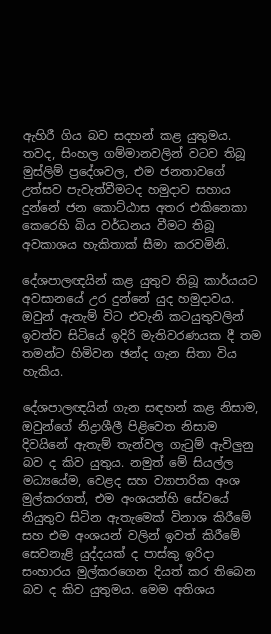ඇහිරී ගිය බව සදහන් කළ යුතුමය. තවද, සිංහල ගම්මානවලින් වටව තිබූ මුස්ලිම් ප්‍රදේශවල, එම ජනතාවගේ උත්සව පැවැත්වීමටද හමුදාව සහාය දුන්නේ ජන කොට්ඨාස අතර එකිනෙකා කෙරෙහි බිය වර්ධනය වීමට තිබූ අවකාශය හැකිතාක් සීමා කරවමිනි.

දේශපාලඥයින් කළ යුතුව තිබූ කාර්යයට අවසානයේ උර දුන්නේ යුද හමුදාවය. ඔවුන් ඇතැම් විට එවැනි කටයුතුවලින් ඉවත්ව සිටියේ ඉදිරි මැතිවරණයක දී තම තමන්ට හිමිවන ඡන්ද ගැන සිතා විය හැකිය.

දේශපාලඥයින් ගැන සඳහන් කළ නිසාම, ඔවුන්ගේ නිද්‍රාශීලී පිළිවෙත නිසාම දිවයිනේ ඇතැම් තැන්වල ගැටුම් ඇවිලුනු බව ද කිව යුතුය. නමුත් මේ සියල්ල මධ්‍යයේම, වෙළද සහ ව්‍යාපාරික අංශ මුල්කරගත්, එම අංශයන්හි සේවයේ නියුතුව සිටින ඇතැමෙක් විනාශ කිරීමේ සහ එම අංශයන් වලින් ඉවත් කිරීමේ සෙවනැළි යුද්දයක් ද පාස්කු ඉරිදා සංහාරය මුල්කරගෙන දියත් කර තිබෙන බව ද කිව යුතුමය. මෙම අතිශය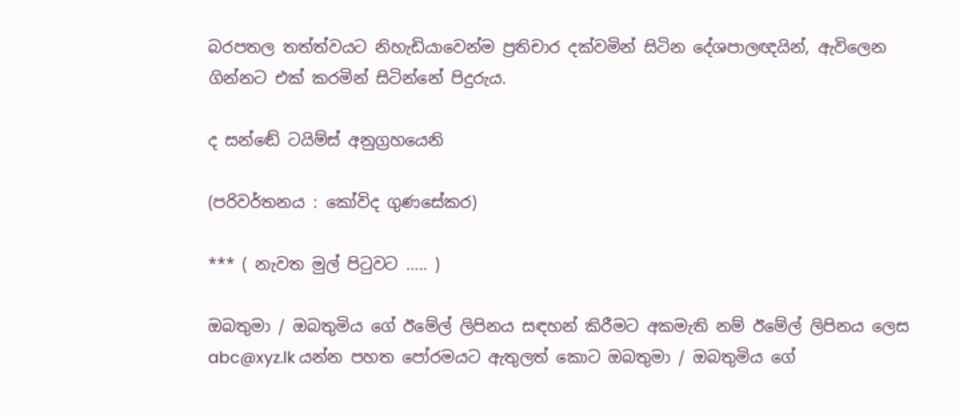බරපතල තත්ත්වයට නිහැඩියාවෙන්ම ප්‍රතිචාර දක්වමින් සිටින දේශපාලඥයින්, ඇවිලෙන ගින්නට එක් කරමින් සිටින්නේ පිදුරුය.

ද සන්ඬේ ටයිම්ස් අනුග්‍රහයෙනි

(පරිවර්තනය : කෝවිද ගුණසේකර)

*** ( නැවත මුල් පිටුවට ….. )

ඔබතුමා / ඔබතුමිය ගේ ඊමේල් ලිපිනය සඳහන් කිරීමට අකමැති නම් ඊමේල් ලිපිනය ලෙස abc@xyz.lk යන්න පහත පෝරමයට ඇතුලත් කොට ඔබතුමා / ඔබතුමිය ගේ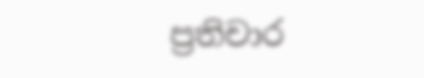ප්‍රතිචාර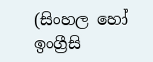(සිංහල හෝ ඉංග්‍රීසි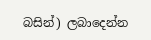බසින්) ලබාදෙන්න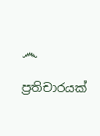෴

ප්‍රතිචාරයක්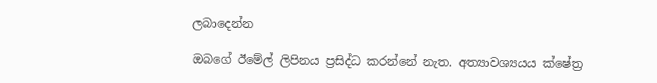ලබාදෙන්න

ඔබගේ ඊමේල් ලිපිනය ප්‍රසිද්ධ කරන්නේ නැත. අත්‍යාවශ්‍යයය ක්ෂේත්‍ර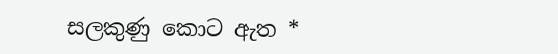සලකුණු කොට ඇත *